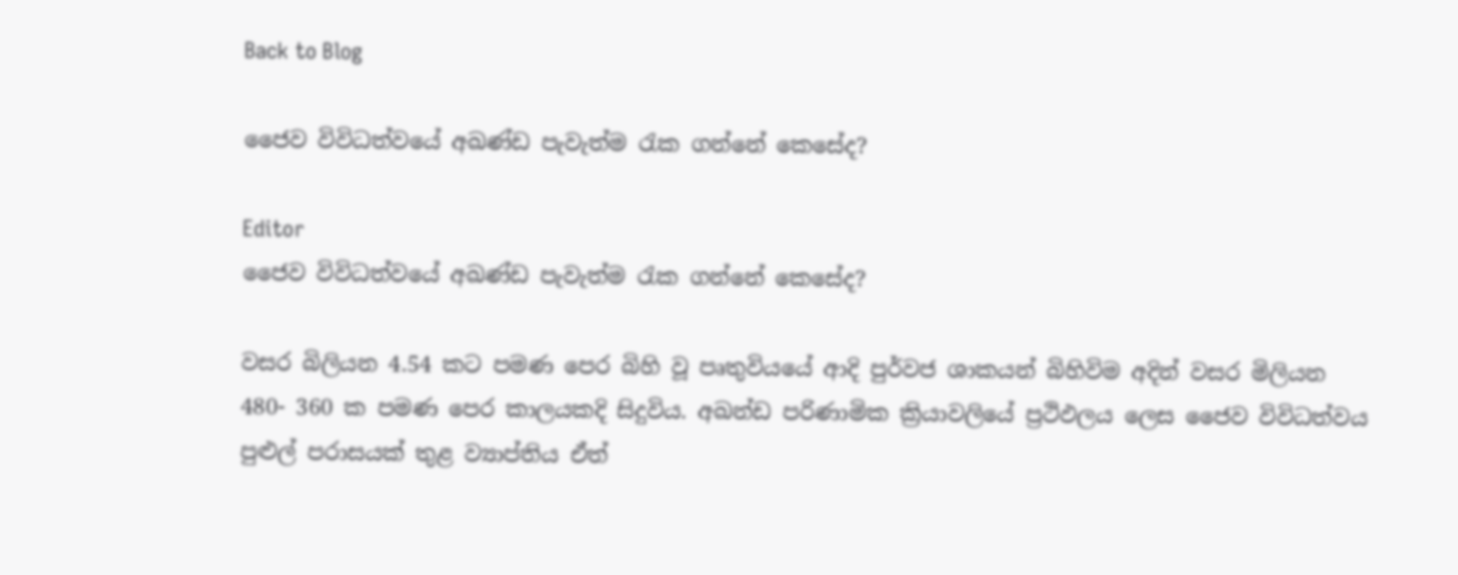Back to Blog

ජෛව විවිධත්වයේ අඛණ්ඩ පැවැත්ම රැක ගන්නේ කෙසේද?

Editor
ජෛව විවිධත්වයේ අඛණ්ඩ පැවැත්ම රැක ගන්නේ කෙසේද?

වසර බිලියන 4.54 කට පමණ පෙර බිහි වූ පෘතුවියයේ ආදි පුර්වජ ශාකයන් බිහිවිම අදින් වසර මිලියන 480- 360 ක පමණ පෙර කාලයකදි සිදුවිය. අඛන්ඩ පරිණාමික ක්‍රියාවලියේ ප්‍රථිඵලය ලෙස ජෛව විවිධත්වය පුළුල් පරාසයක් තුළ ව්‍යාප්තිය ඒත්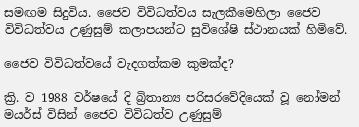සමඟම සිදුවිය. ජෛව විවිධත්වය සැලකීමෙහිලා ජෛව විවිධත්වය උණුසුම් කලාපයන්ට සුවිශේෂි ස්ථානයක් හිමිවේ.

ජෛව විවිධත්වයේ වැදගත්කම කුමක්ද?

ක්‍රි. ව 1988 වර්ෂයේ දි බ්‍රිතාන්‍ය පරිසරවේදියෙක් වූ නෝමන් මයර්ස් විසින් ජෛව විවිධත්ව උණුසුම්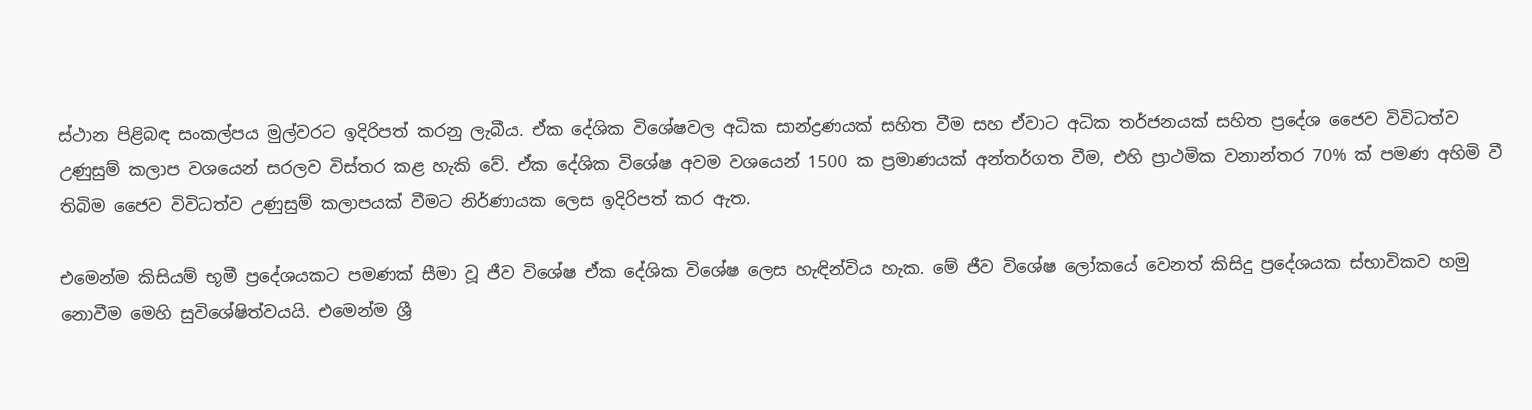ස්ථාන පිළිබඳ සංකල්පය මුල්වරට ඉදිරිපත් කරනු ලැබීය. ඒක දේශික විශේෂවල අධික සාන්ද්‍රණයක් සහිත වීම සහ ඒවාට අධික තර්ජනයක් සහිත ප්‍රදේශ ජෛව විවිධත්ව උණුසුම් කලාප වශයෙන් සරලව විස්තර කළ හැකි වේ. ඒක දේශික විශේෂ අවම වශයෙන් 1500 ක ප්‍රමාණයක් අන්තර්ගත වීම, එහි ප්‍රාථමික වනාන්තර 70% ක් පමණ අහිමි වී තිබිම ජෛව විවිධත්ව උණුසුම් කලාපයක් වීමට නිර්ණායක ලෙස ඉදිරිපත් කර ඇත.

එමෙන්ම කිසියම් භූමී ප්‍රදේශයකට පමණක් සීමා වූ ජීව විශේෂ ඒක දේශික විශේෂ ලෙස හැඳින්විය හැක. මේ ජීව විශේෂ ලෝකයේ වෙනත් කිසිදු ප්‍රදේශයක ස්භාවිකව හමු නොවීම මෙහි සුවිශේෂිත්වයයි. එමෙන්ම ශ්‍රී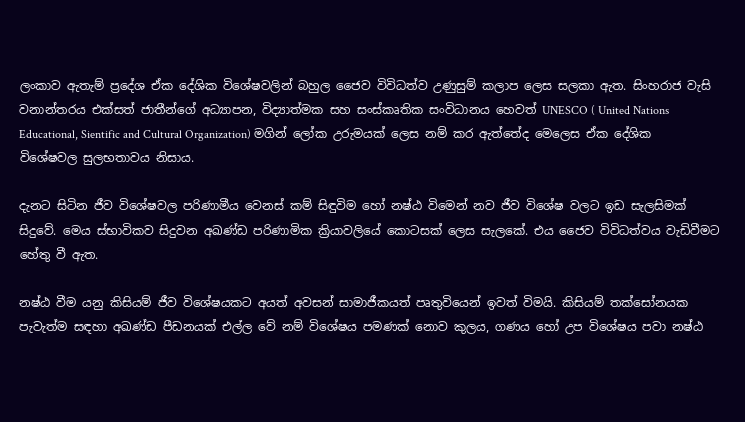ලංකාව ඇතැම් ප්‍රදේශ ඒක දේශික විශේෂවලින් බහුල ජෛව විවිධත්ව උණුසුම් කලාප ලෙස සලකා ඇත. සිංහරාජ වැසි වනාන්තරය එක්සත් ජාතීන්ගේ අධ්‍යාපන, විද්‍යාත්මක සහ සංස්කෘතික සංවිධානය හෙවත් UNESCO ( United Nations Educational, Sientific and Cultural Organization) මගින් ලෝක උරුමයක් ලෙස නම් කර ඇත්තේද මෙලෙස ඒක දේශික විශේෂවල සුලභතාවය නිසාය.

දැනට සිටින ජීව විශේෂවල පරිණාමීය වෙනස් කම් සිඳුවිම හෝ නෂ්ඨ විමෙන් නව ජීව විශේෂ වලට ඉඩ සැලසිමක් සිදුවේ. මෙය ස්භාවිකව සිදුවන අඛණ්ඩ පරිණාමික ක්‍රියාවලියේ කොටසක් ලෙස සැලකේ. එය ජෛව විවිධත්වය වැඩිවීමට හේතු වී ඇත.

නෂ්ඨ වීම යනු කිසියම් ජීව විශේෂයකට අයත් අවසන් සාමාජීකයත් පෘතුවියෙන් ඉවත් විමයි. කිසියම් තක්සෝනයක පැවැත්ම සඳහා අඛණ්ඩ පීඩනයක් එල්ල වේ නම් විශේෂය පමණක් නොව කුලය, ගණය හෝ උප විශේෂය පවා නෂ්ඨ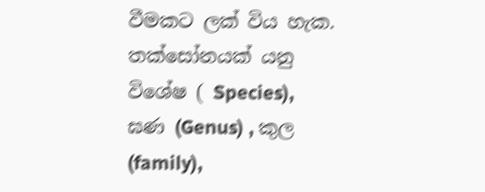වීමකට ලක් විය හැක. තක්සෝනයක් යනු විශේෂ ( Species), ඝණ (Genus) , කුල (family),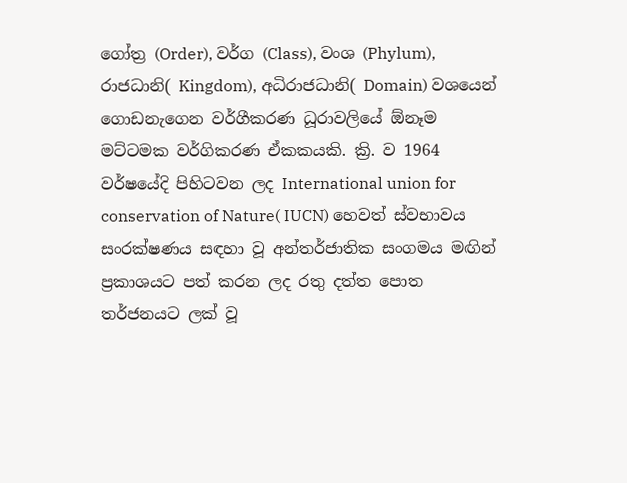ගෝත්‍ර (Order), වර්ග (Class), වංශ (Phylum), රාජධානි( Kingdom), අධිරාජධානි( Domain) වශයෙන් ගොඩනැගෙන වර්ගීකරණ ධූරාවලියේ ඕනෑම මට්ටමක වර්ගිකරණ ඒකකයකි. ක්‍රි. ව 1964 වර්ෂයේදි පිහිටවන ලද International union for conservation of Nature( IUCN) හෙවත් ස්වභාවය සංරක්ෂණය සඳහා වූ අන්තර්ජාතික සංගමය මඟින් ප්‍රකාශයට පත් කරන ලද රතු දත්ත පොත තර්ජනයට ලක් වූ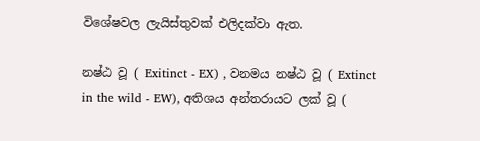විශේෂවල ලැයිස්තුවක් එලිදක්වා ඇත.

නෂ්ඨ වූ ( Exitinct - EX) , වනමය නෂ්ඨ වූ ( Extinct in the wild - EW), අතිශය අන්තරායට ලක් වූ (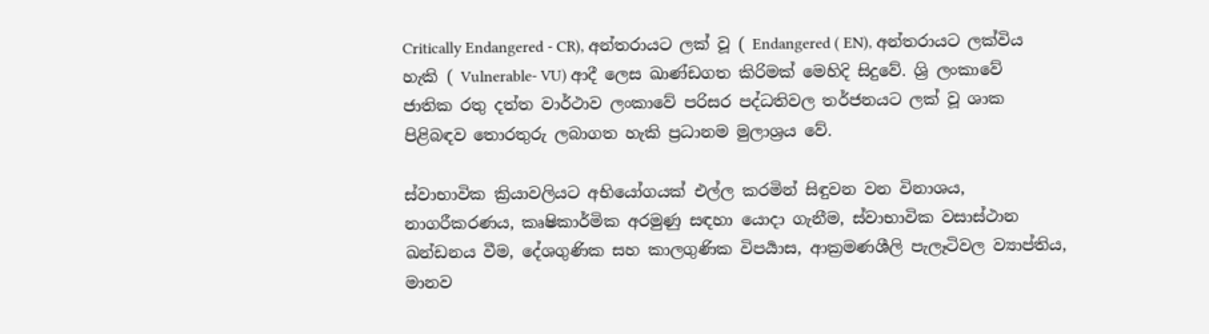Critically Endangered - CR), අන්තරායට ලක් වූ ( Endangered ( EN), අන්තරායට ලක්විය හැකි ( Vulnerable- VU) ආදී ලෙස ඛාණ්ඩගත කිරිමක් මෙහිදි සිදුවේ. ශ්‍රි ලංකාවේ ජාතික රතු දත්ත වාර්ථාව ලංකාවේ පරිසර පද්ධතිවල තර්ජනයට ලක් වූ ශාක පිළිබඳව තොරතුරු ලබාගත හැකි ප්‍රධානම මුලාශ්‍රය වේ.

ස්වාභාවික ක්‍රියාවලියට අභියෝගයක් එල්ල කරමින් සිඳුවන වන විනාශය, නාගරීකරණය, කෘෂිකාර්මික අරමුණු සඳහා යොදා ගැනීම, ස්වාභාවික වසාස්ථාන ඛන්ඩනය වීම, දේශගුණික සහ කාලගුණික විපර්‍යාස, ආක්‍රමණශීලි පැලෑටිවල ව්‍යාප්තිය, මානව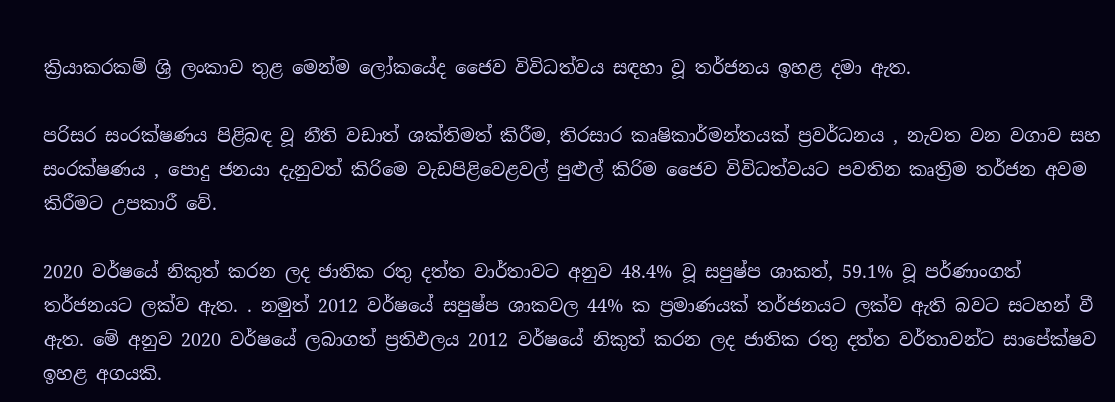ක්‍රියාකරකම් ශ්‍රි ලංකාව තුළ මෙන්ම ලෝකයේද ජෛව විවිධත්වය සඳහා වූ තර්ජනය ඉහළ දමා ඇත.

පරිසර සංරක්ෂණය පිළිබඳ වූ නීති වඩාත් ශක්තිමත් කිරීම, තිරසාර කෘෂිකාර්මන්තයක් ප්‍රවර්ධනය , නැවත වන වගාව සහ සංරක්ෂණය , පොදු ජනයා දැනුවත් කිරිමෙ වැඩපිළිවෙළවල් පුළුල් කිරිම ජෛව විවිධත්වයට පවතින කෘත්‍රිම තර්ජන අවම කිරීමට උපකාරී වේ.

2020 වර්ෂයේ නිකුත් කරන ලද ජාතික රතු දත්ත වාර්තාවට අනුව 48.4% වූ සපුෂ්ප ශාකත්, 59.1% වූ පර්ණාංගත් තර්ජනයට ලක්ව ඇත. . නමුත් 2012 වර්ෂයේ සපුෂ්ප ශාකවල 44% ක ප්‍රමාණයක් තර්ජනයට ලක්ව ඇති බවට සටහන් වී ඇත. මේ අනුව 2020 වර්ෂයේ ලබාගත් ප්‍රතිඵලය 2012 වර්ෂයේ නිකුත් කරන ලද ජාතික රතු දත්ත වර්තාවන්ට සාපේක්ෂව ඉහළ අගයකි.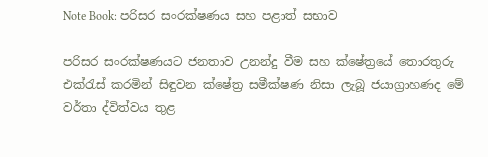Note Book: පරිසර සංරක්ෂණය සහ පළාත් සභාව

පරිසර සංරක්ෂණයට ජනතාව උනන්දු වීම සහ ක්ෂේත්‍රයේ තොරතුරු එක්රැස් කරමින් සිඳුවන ක්ෂේත්‍ර සමීක්ෂණ නිසා ලැබූ ජයාග්‍රාහණද මේ වර්තා ද්විත්වය තුළ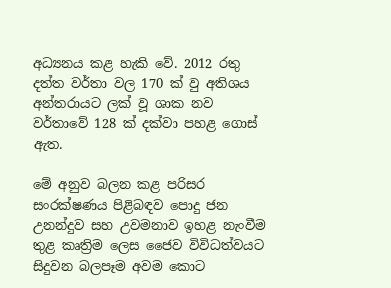අධ්‍යනය කළ හැකි වේ. 2012 රතු දත්ත වර්තා වල 170 ක් වු අතිශය අන්තරායට ලක් වූ ශාක නව වර්තාවේ 128 ක් දක්වා පහළ ගොස් ඇත.

මේ අනුව බලන කළ පරිසර සංරක්ෂණය පිළිබඳව පොදු ජන උනන්දුව සහ උවමනාව ඉහළ නැංවීම තුළ කෘත්‍රිම ලෙස ජෛව විවිධත්වයට සිදුවන බලපෑම අවම කොට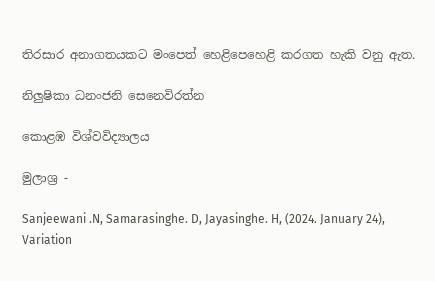තිරසාර අනාගතයකට මංපෙත් හෙළිපෙහෙළි කරගත හැකි වනු ඇත.

නිලුෂිකා ධනංජනි සෙනෙවිරත්න

කොළඹ විශ්වවිද්‍යාලය

මුලාශ්‍ර -

Sanjeewani .N, Samarasinghe. D, Jayasinghe. H, (2024. January 24), Variation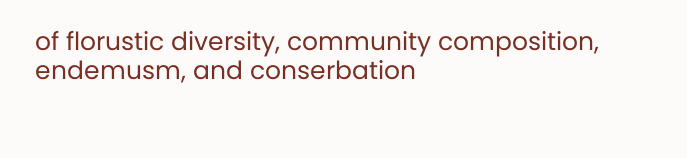of florustic diversity, community composition, endemusm, and conserbation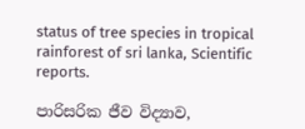status of tree species in tropical rainforest of sri lanka, Scientific reports.

පාරිසරික ජීව විද්‍යාව,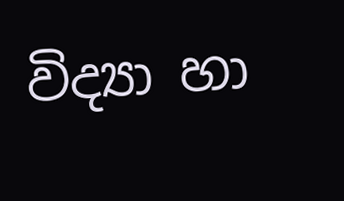විද්‍යා හා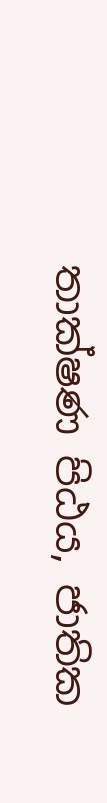තාක්ෂණ පිඨය, ජාතික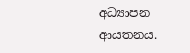අධ්‍යාපන ආයතනය.